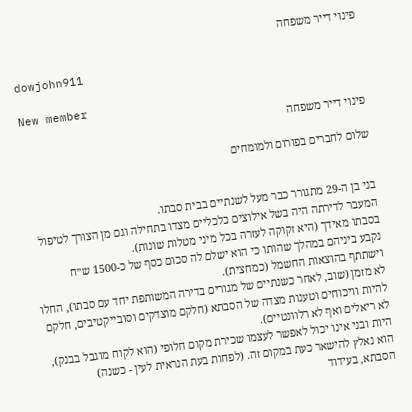פינוי דייר משפחה

dowjohn911

New member
פינוי דייר משפחה

שלום לחברים בפורום ולמומחים


בני בן ה-29 מתגורר כבר מעל לשנתיים בבית סבתו.
המעבר לדירתה היה בשל אילוצים כלכליים מצדו בתחילה וגם מן הצורך לטיפול בסבתו מאידך (היא זקוקה לעזרה בכל מיני מטלות שונות).
נקבע ביניהם במהלך שהותו כי הוא ישלם לה סכום כסף של כ-1500 ש״ח וישתתף בהוצאות החשמל (כמחצית).
לא מזמן (שוב, לאחר כשנתיים של מגורים בדירה המשותפת יחד עם סבתו), החלו להיות וויכוחים וטענות מצדה של הסבתא (חלקם מוצדקים וסובייקטיבים, חלקם לא ריאלים ואף לא רלוונטיים).
היות ובני אינו יכול לאפשר לעצמו שכירת מקום חלופי (הוא לקוח מוגבל בבנק), הוא נאלץ להישאר כעת במקום זה. (לפחות בעת הנראית לעין - כשנה)
הסבתא, בעידוד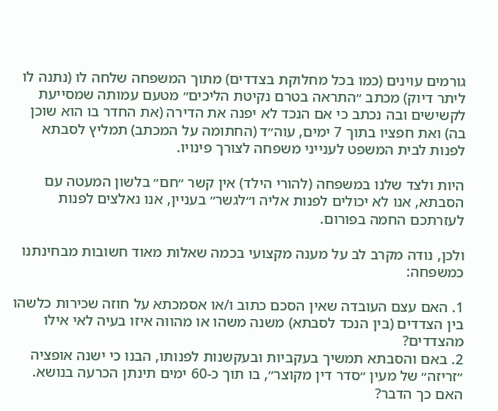גורמים עוינים (כמו בכל מחלוקת בצדדים) מתוך המשפחה שלחה לו (נתנה לו ליתר דיוק) מכתב ״התראה בטרם נקיטת הליכים״ מטעם עמותה שמסייעת לקשישים ובה נכתב כי אם הנכד לא יפנה את הדירה (את החדר בו הוא שוכן בה) ואת חפציו בתוך 7 ימים, עוה״ד (החתומה על המכתב) תמליץ לסבתא לפנות לבית המשפט לענייני משפחה לצורך פינויו.

היות ולצד שלנו במשפחה (להורי הילד) אין קשר ״חם״ בלשון המעטה עם הסבתא, אנו לא יכולים לפנות אליה ו״לגשר״ בעניין, אנו נאלצים לפנות לעזרתכם החמה בפורום.

ולכן, נודה מקרב לב על מענה מקצועי בכמה שאלות מאוד חשובות מבחינתנו כמשפחה:

1. האם עצם העובדה שאין הסכם כתוב ו/או אסמכתא על חוזה שכירות כלשהו בין הצדדים (בין הנכד לסבתא) משנה משהו או מהווה איזו בעיה לאי אילו מהצדדים?
2. באם והסבתא תמשיך בעקביות ובעקשנות לפנותו, הבנו כי ישנה אופציה ״זריזה״ של מעין ״סדר דין מקוצר״, בו תוך כ-60 ימים תינתן הכרעה בנושא. האם כך הדבר?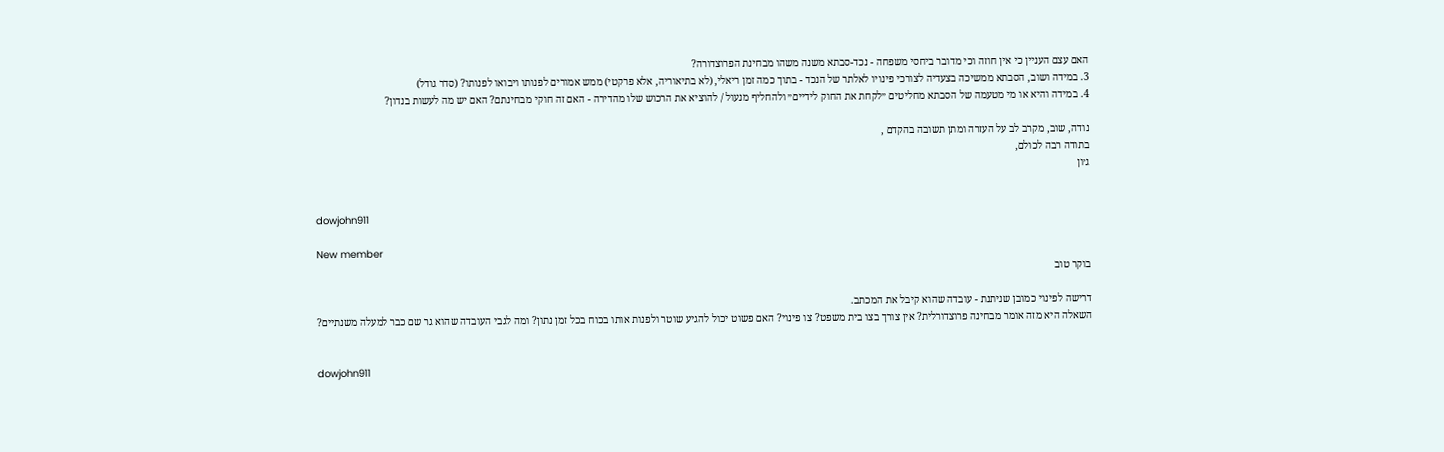האם עצם העניין כי אין חוזה וכי מדובר ביחסי משפחה - נכד-סבתא משנה משהו מבחינת הפרוצדורה?
3. במידה ושוב, הסבתא ממשיכה בצעדיה לצורכי פינויו לאלתר של הנכד - בתוך כמה זמן ריאלי, (לא בתיאוריה, אלא פרקטי) ממש אמורים לפנותו ויבואו לפנותו? (סדר גודל)
4. במידה והיא או מי מטעמה של הסבתא מחליטים ״לקחת את החוק לידיים״ ולהחליף מנעול / להוציא את הרכוש שלו מהדירה - האם זה חוקי מבחינתם? האם יש מה לעשות בנדון?

נודה, שוב, מקרב לב על העזרה ומתן תשובה בהקדם ,
בתודה רבה לכולם,
ג׳ון


dowjohn911

New member
בוקר טוב

דרישה לפינוי כמובן שניתנת - עובדה שהוא קיבל את המכתב.
השאלה היא מזה אומר מבחינה פרוצדורלית? אין צורך בצו בית משפט? צו פינוי? האם פשוט יכול להגיע שוטר ולפנות אותו בכוח בכל זמן נתון? ומה לגבי העובדה שהוא גר שם כבר למעלה משנתיים?


dowjohn911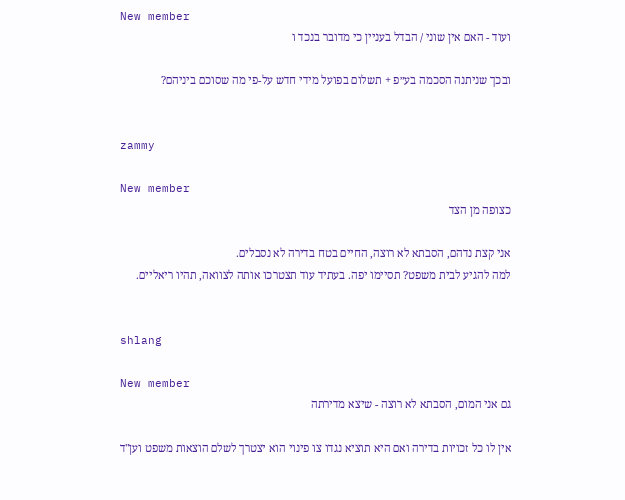New member
ועוד - האם אין שוני / הבדל בעניין כי מדובר בנכד ו

ובכך שניתנה הסכמה בע״פ + תשלום בפועל מידי חדש על-פי מה שסוכם ביניהם?


zammy

New member
כצופה מן הצד

אני קצת נדהם, הסבתא לא רוצה, החיים בטח בדירה לא נסבלים.
למה להגיע לבית משפט? תסיימו יפה. בעתיד עוד תצטרכו אותה לצוואה, תהיו ריאליים.


shlang

New member
גם אני המום, הסבתא לא רוצה - שיצא מדירתה

אין לו כל זכויות בדירה ואם היא תוציא נגדו צו פינוי הוא יצטרך לשלם הוצאות משפט וען"ד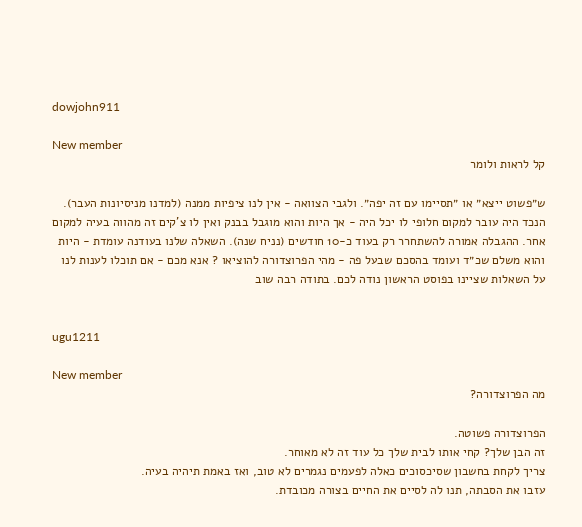dowjohn911

New member
קל לראות ולומר

ש״פשוט ייצא״ או ״תסיימו עם זה יפה״. ולגבי הצוואה - אין לנו ציפיות ממנה (למדנו מניסיונות העבר). הנכד היה עובר למקום חלופי לו יכל היה - אך היות והוא מוגבל בבנק ואין לו צ'קים זה מהווה בעיה למקום אחר. ההגבלה אמורה להשתחרר רק בעוד כ-10 חודשים (נניח שנה). השאלה שלנו בעודנה עומדת - היות והוא משלם שכ״ד ועומד בהסכם שבעל פה - מהי הפרוצדורה להוציאו ? אנא מכם - אם תוכלו לענות לנו על השאלות שציינו בפוסט הראשון נודה לכם. בתודה רבה שוב


ugu1211

New member
מה הפרוצדורה?

הפרוצדורה פשוטה.
זה הבן שלך? קחי אותו לבית שלך כל עוד זה לא מאוחר.
צריך לקחת בחשבון שסיכסוכים כאלה לפעמים נגמרים לא טוב, ואז באמת תיהיה בעיה.
עזבו את הסבתה, תנו לה לסיים את החיים בצורה מכובדת.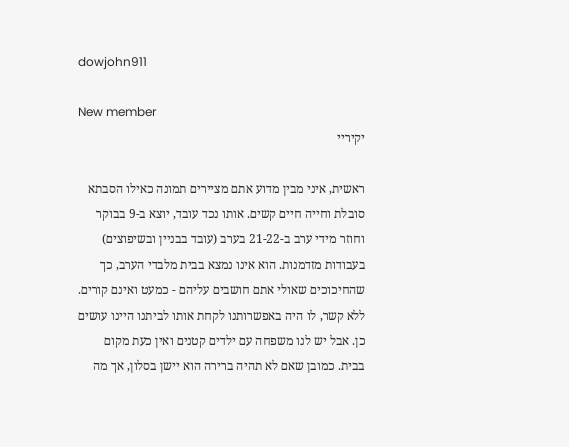dowjohn911

New member
יקיריי

ראשית, איני מבין מדוע אתם מציירים תמונה כאילו הסבתא סובלת וחייה חיים קשים. אותו נכד עובד, יוצא ב-9 בבוקר וחוזר מידי ערב ב-21-22 בערב (עובד בבניין ובשיפוצים) בעבודות מזדמנות. הוא אינו נמצא בבית מלבדי הערב, כך שהחיכוכים שאולי אתם חושבים עליהם - כמעט ואינם קורים. ללא קשר, לו היה באפשרותנו לקחת אותו לביתנו היינו עושים כן. אבל יש לנו משפחה עם ילדים קטנים ואין כעת מקום בבית. כמובן שאם לא תהיה ברירה הוא יישן בסלון, אך מה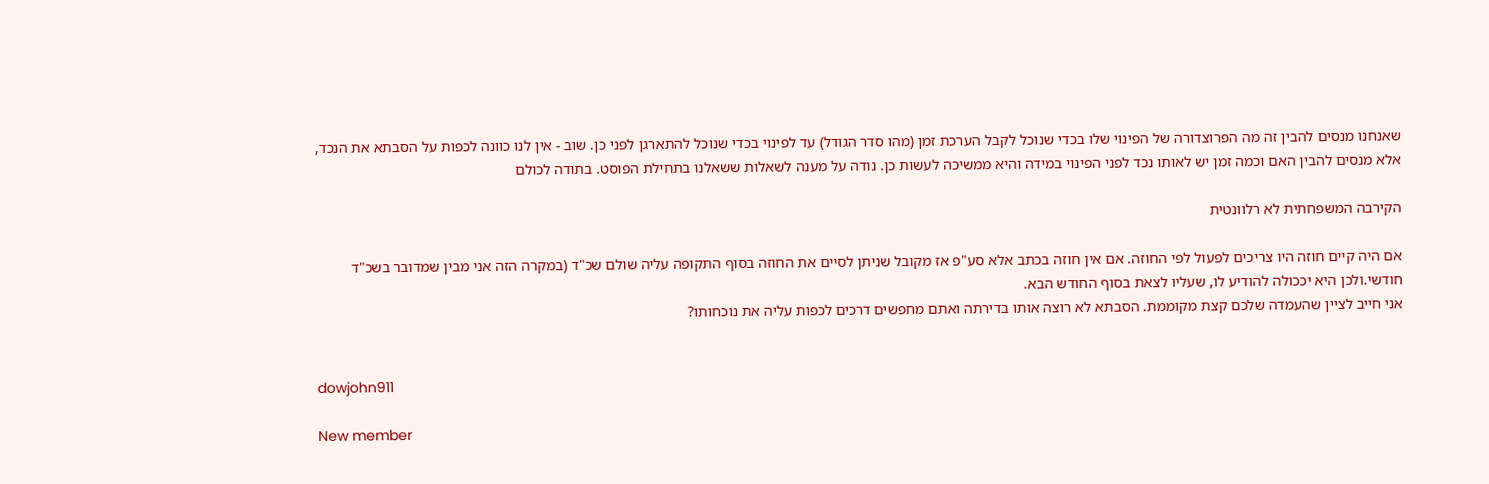שאנחנו מנסים להבין זה מה הפרוצדורה של הפינוי שלו בכדי שנוכל לקבל הערכת זמן (מהו סדר הגודל) עד לפינוי בכדי שנוכל להתארגן לפני כן. שוב - אין לנו כוונה לכפות על הסבתא את הנכד, אלא מנסים להבין האם וכמה זמן יש לאותו נכד לפני הפינוי במידה והיא ממשיכה לעשות כן. נודה על מענה לשאלות ששאלנו בתחילת הפוסט. בתודה לכולם

הקירבה המשפחתית לא רלוונטית

אם היה קיים חוזה היו צריכים לפעול לפי החוזה. אם אין חוזה בכתב אלא סע"פ אז מקובל שניתן לסיים את החוזה בסוף התקופה עליה שולם שכ"ד (במקרה הזה אני מבין שמדובר בשכ"ד חודשי.ולכן היא יככולה להודיע לו, שעליו לצאת בסוף החודש הבא.
אני חייב לציין שהעמדה שלכם קצת מקוממת. הסבתא לא רוצה אותו בדירתה ואתם מחפשים דרכים לכפות עליה את נוכחותו?


dowjohn911

New member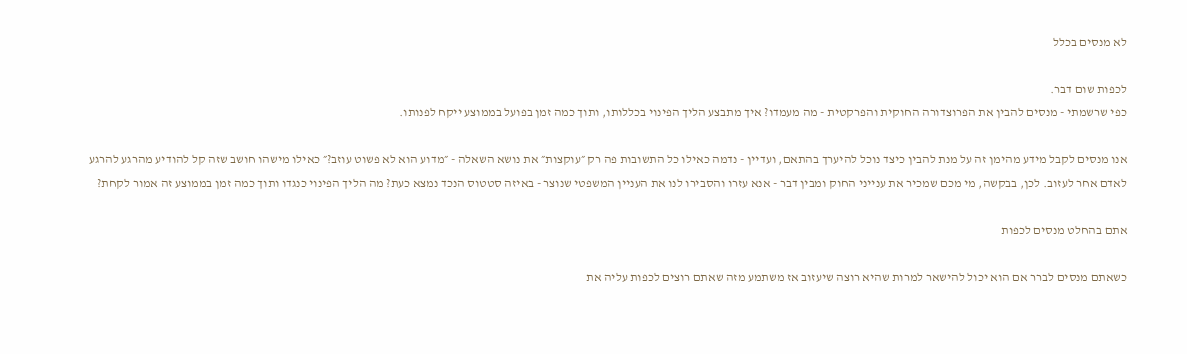לא מנסים בכלל

לכפות שום דבר.
כפי שרשמתי - מנסים להבין את הפרוצדורה החוקית והפרקטית - מה מעמדו? איך מתבצע הליך הפינוי בכללותו, ותוך כמה זמן בפועל בממוצע ייקח לפנותו.

אנו מנסים לקבל מידע מהימן זה על מנת להבין כיצד נוכל להיערך בהתאם, ועדיין - נדמה כאילו כל התשובות פה רק ״עוקצות״ את נושא השאלה - ״מדוע הוא לא פשוט עוזב?״ כאילו מישהו חושב שזה קל להודיע מהרגע להרגע לאדם אחר לעזוב. לכן, בבקשה, מי מכם שמכיר את ענייני החוק ומבין דבר - אנא עזרו והסבירו לנו את העניין המשפטי שנוצר - באיזה סטטוס הנכד נמצא כעת? מה הליך הפינוי כנגדו ותוך כמה זמן בממוצע זה אמור לקחת?

אתם בהחלט מנסים לכפות

כשאתם מנסים לברר אם הוא יכול להישאר למרות שהיא רוצה שיעזוב אז משתמע מזה שאתם רוצים לכפות עליה את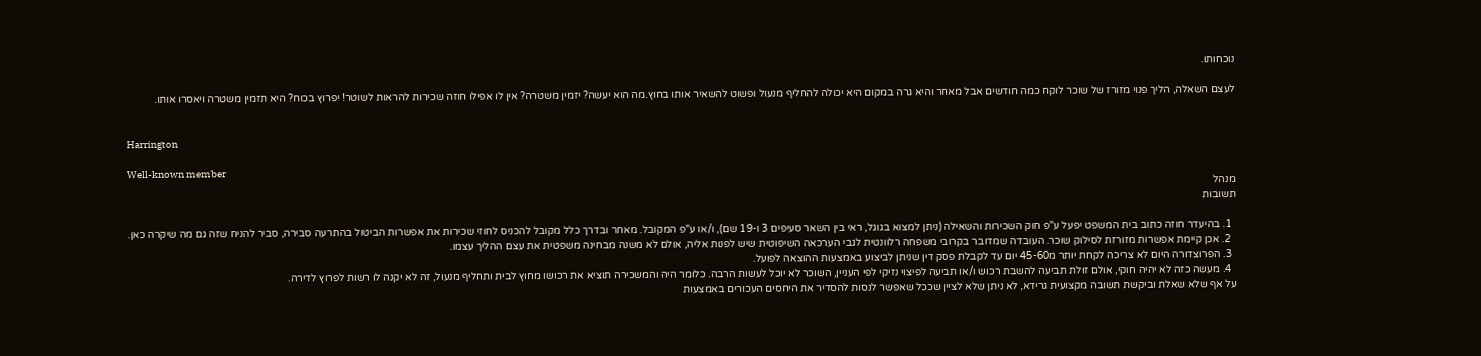נוכחותו.

לעצם השאלה, הליך פנוי מזורז של שוכר לוקח כמה חודשים אבל מאחר והיא גרה במקום היא יכולה להחליף מנעול ופשוט להשאיר אותו בחוץ.מה הוא יעשה? יזמין משטרה? אין לו אפילו חוזה שכירות להראות לשוטר! יפרוץ בכוח? היא תזמין משטרה ויאסרו אותו.


Harrington

Well-known member
מנהל
תשובות

  1. בהיעדר חוזה כתוב בית המשפט יפעל ע"פ חוק השכירות והשאילה (ניתן למצוא בגוגל, ראי בין השאר סעיפים 3 ו-19 שם), ו/או ע"פ המקובל. מאחר ובדרך כלל מקובל להכניס לחוזי שכירות את אפשרות הביטול בהתרעה סבירה, סביר להניח שזה גם מה שיקרה כאן.
  2. אכן קיימת אפשרות מזורזת לסילוק שוכר. העובדה שמדובר בקרובי משפחה רלוונטית לגבי הערכאה השיפוטית שיש לפנות אליה, אולם לא משנה מבחינה משפטית את עצם ההליך עצמו.
  3. הפרוצדורה היום לא צריכה לקחת יותר מ45-60 יום עד לקבלת פסק דין שניתן לביצוע באמצעות ההוצאה לפועל.
  4. מעשה כזה לא יהיה חוקי, אולם זולת תביעה להשבת רכוש ו/או תביעה לפיצוי נזיקי לפי העניין, השוכר לא יוכל לעשות הרבה. כלומר היה והמשכירה תוציא את רכושו מחוץ לבית ותחליף מנעול, זה לא יקנה לו רשות לפרוץ לדירה.
על אף שלא שאלת וביקשת תשובה מקצועית גרידא, לא ניתן שלא לציין שככל שאפשר לנסות להסדיר את היחסים העכורים באמצעות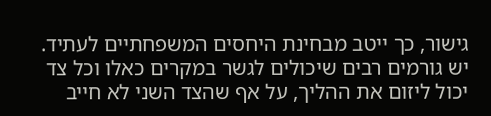גישור, כך ייטב מבחינת היחסים המשפחתיים לעתיד.
יש גורמים רבים שיכולים לגשר במקרים כאלו וכל צד יכול ליזום את ההליך, על אף שהצד השני לא חייב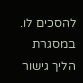להסכים לו.
במסגרת הליך גישור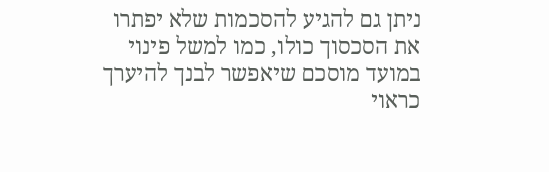ניתן גם להגיע להסכמות שלא יפתרו את הסכסוך כולו, כמו למשל פינוי במועד מוסכם שיאפשר לבנך להיערך כראוי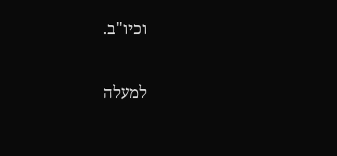וכיו"ב.

למעלה